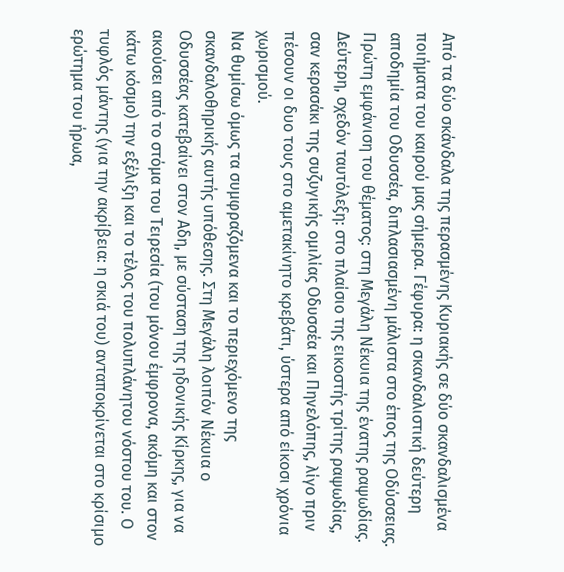Από τα δύο σκάνδαλα της περασμένης Κυριακής σε δύο σκανδαλισμένα ποιήματα του καιρού μας σήμερα. Γέφυρα: η σκανδαλιστική δεύτερη αποδημία του Οδυσσέα, διπλασιασμένη μάλιστα στο έπος της Οδύσσειας. Πρώτη εμφάνιση του θέματος: στη Μεγάλη Νέκυια της ένατης ραψωδίας. Δεύτερη, σχεδόν ταυτόλεξη: στο πλαίσιο της εικοστής τρίτης ραψωδίας, σαν κερασάκι της συζυγικής ομιλίας Οδυσσέα και Πηνελόπης, λίγο πριν πέσουν οι δυο τους στο αμετακίνητο κρεβάτι, ύστερα από είκοσι χρόνια χωρισμού.
Να θυμίσω όμως τα συμφραζόμενα και το περιεχόμενο της σκανδαλοθηρικής αυτής υπόθεσης. Στη Μεγάλη λοιπόν Νέκυια ο Οδυσσέας κατεβαίνει στον Αδη, με σύσταση της ηδονικής Κίρκης, για να ακούσει από το στόμα του Τειρεσία (του μόνου έμφρονα, ακόμη και στον κάτω κόσμο) την εξέλιξη και το τέλος του πολυπλάνητου νόστου του. Ο τυφλός μάντης (για την ακρίβεια: η σκιά του) ανταποκρίνεται στο κρίσιμο ερώτημα του ήρωα,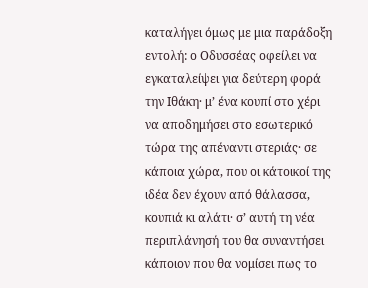καταλήγει όμως με μια παράδοξη εντολή: ο Οδυσσέας οφείλει να εγκαταλείψει για δεύτερη φορά την Ιθάκη· μ’ ένα κουπί στο χέρι να αποδημήσει στο εσωτερικό τώρα της απέναντι στεριάς· σε κάποια χώρα, που οι κάτοικοί της ιδέα δεν έχουν από θάλασσα, κουπιά κι αλάτι· σ’ αυτή τη νέα περιπλάνησή του θα συναντήσει κάποιον που θα νομίσει πως το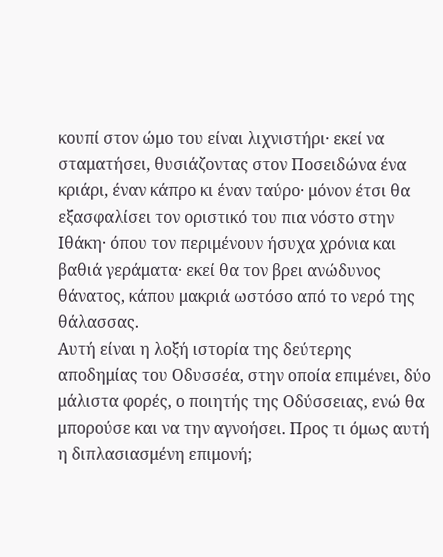κουπί στον ώμο του είναι λιχνιστήρι· εκεί να σταματήσει, θυσιάζοντας στον Ποσειδώνα ένα κριάρι, έναν κάπρο κι έναν ταύρο· μόνον έτσι θα εξασφαλίσει τον οριστικό του πια νόστο στην Ιθάκη· όπου τον περιμένουν ήσυχα χρόνια και βαθιά γεράματα· εκεί θα τον βρει ανώδυνος θάνατος, κάπου μακριά ωστόσο από το νερό της θάλασσας.
Αυτή είναι η λοξή ιστορία της δεύτερης αποδημίας του Οδυσσέα, στην οποία επιμένει, δύο μάλιστα φορές, ο ποιητής της Οδύσσειας, ενώ θα μπορούσε και να την αγνοήσει. Προς τι όμως αυτή η διπλασιασμένη επιμονή;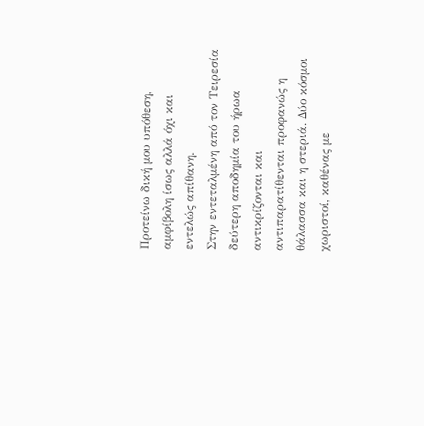Προτείνω δική μου υπόθεση, αμφίβολη ίσως αλλά όχι και εντελώς απίθανη.
Στην εντεταλμένη από τον Τειρεσία δεύτερη αποδημία του ήρωα αντικρίζονται και αντιπαρατίθενται προφανώς η θάλασσα και η στεριά. Δύο κόσμοι χωριστοί, καθένας με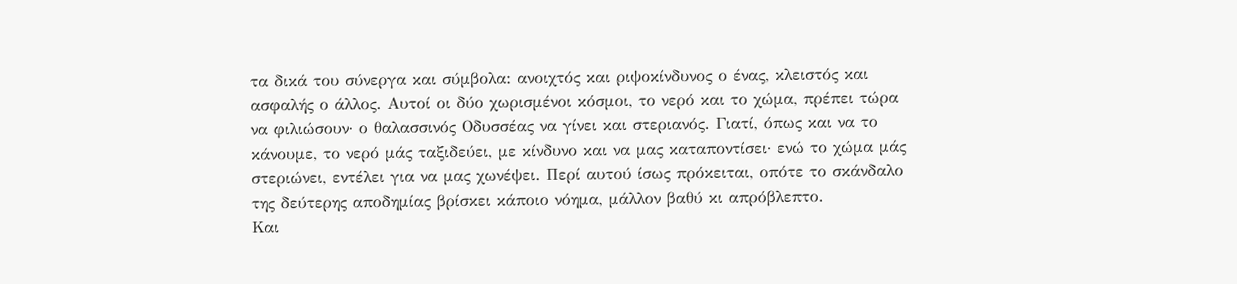τα δικά του σύνεργα και σύμβολα: ανοιχτός και ριψοκίνδυνος ο ένας, κλειστός και ασφαλής ο άλλος. Αυτοί οι δύο χωρισμένοι κόσμοι, το νερό και το χώμα, πρέπει τώρα να φιλιώσουν· ο θαλασσινός Οδυσσέας να γίνει και στεριανός. Γιατί, όπως και να το κάνουμε, το νερό μάς ταξιδεύει, με κίνδυνο και να μας καταποντίσει· ενώ το χώμα μάς στεριώνει, εντέλει για να μας χωνέψει. Περί αυτού ίσως πρόκειται, οπότε το σκάνδαλο της δεύτερης αποδημίας βρίσκει κάποιο νόημα, μάλλον βαθύ κι απρόβλεπτο.
Και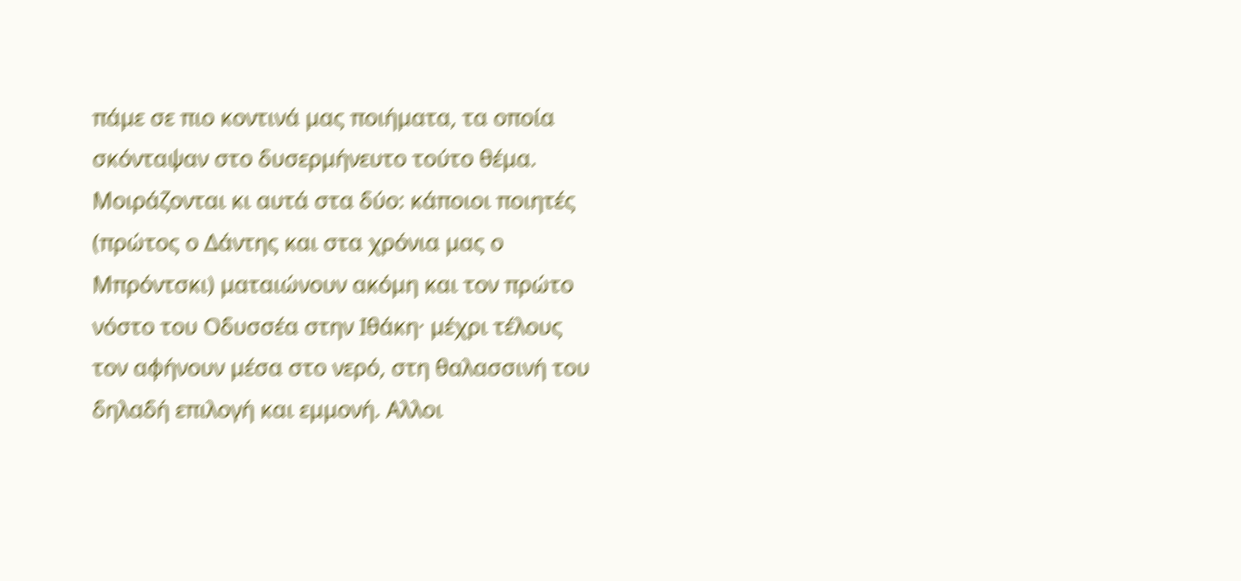πάμε σε πιο κοντινά μας ποιήματα, τα οποία σκόνταψαν στο δυσερμήνευτο τούτο θέμα. Μοιράζονται κι αυτά στα δύο: κάποιοι ποιητές (πρώτος ο Δάντης και στα χρόνια μας ο Μπρόντσκι) ματαιώνουν ακόμη και τον πρώτο νόστο του Οδυσσέα στην Ιθάκη· μέχρι τέλους τον αφήνουν μέσα στο νερό, στη θαλασσινή του δηλαδή επιλογή και εμμονή. Αλλοι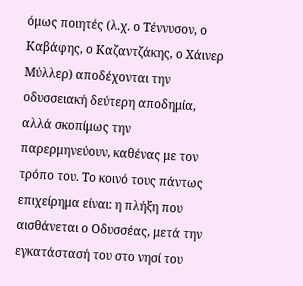όμως ποιητές (λ.χ. ο Τέννυσον, ο Καβάφης, ο Καζαντζάκης, ο Χάινερ Μύλλερ) αποδέχονται την οδυσσειακή δεύτερη αποδημία, αλλά σκοπίμως την παρερμηνεύουν, καθένας με τον τρόπο του. Το κοινό τους πάντως επιχείρημα είναι: η πλήξη που αισθάνεται ο Οδυσσέας, μετά την εγκατάστασή του στο νησί του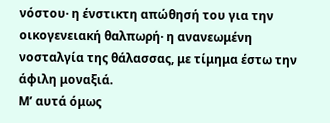νόστου· η ένστικτη απώθησή του για την οικογενειακή θαλπωρή· η ανανεωμένη νοσταλγία της θάλασσας, με τίμημα έστω την άφιλη μοναξιά.
Μ’ αυτά όμως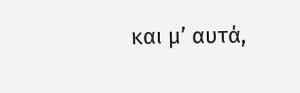και μ’ αυτά,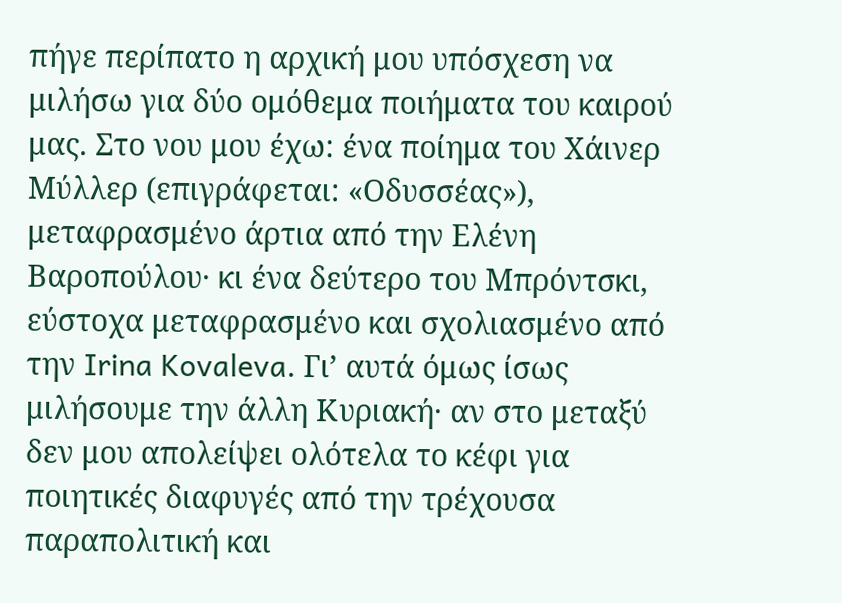πήγε περίπατο η αρχική μου υπόσχεση να μιλήσω για δύο ομόθεμα ποιήματα του καιρού μας. Στο νου μου έχω: ένα ποίημα του Χάινερ Μύλλερ (επιγράφεται: «Οδυσσέας»), μεταφρασμένο άρτια από την Ελένη Βαροπούλου· κι ένα δεύτερο του Μπρόντσκι, εύστοχα μεταφρασμένο και σχολιασμένο από την Irina Kovaleva. Γι’ αυτά όμως ίσως μιλήσουμε την άλλη Κυριακή· αν στο μεταξύ δεν μου απολείψει ολότελα το κέφι για ποιητικές διαφυγές από την τρέχουσα παραπολιτική και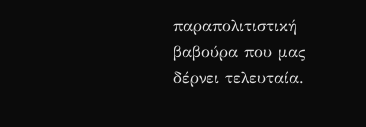παραπολιτιστική βαβούρα που μας δέρνει τελευταία.